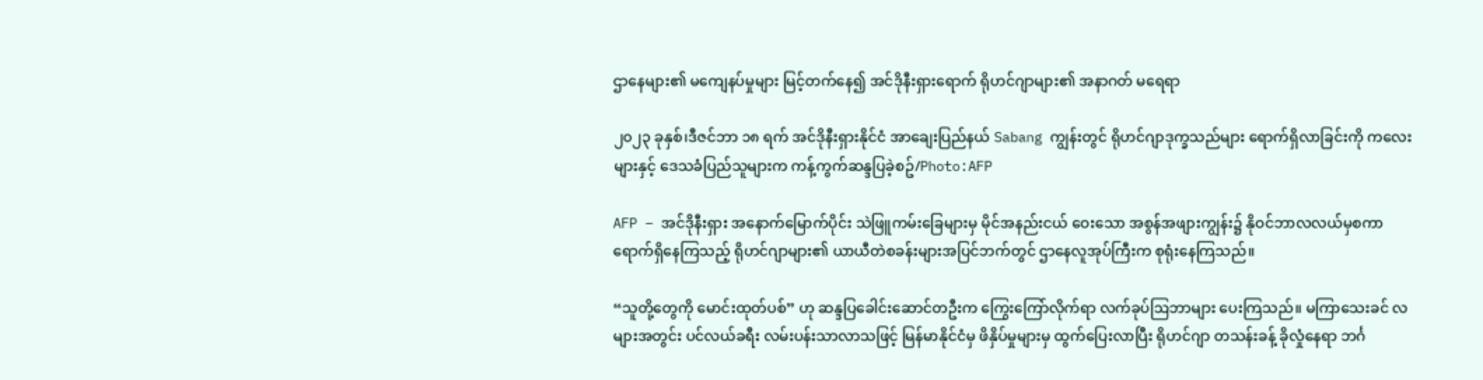ဌာနေများ၏ မကျေနပ်မှုများ မြင့်တက်နေ၍ အင်ဒိုနီးရှားရောက် ရိုဟင်ဂျာများ၏ အနာဂတ် မရေရာ

၂၀၂၃ ခုနှစ်၊ဒီဇင်ဘာ ၁၈ ရက် အင်ဒိုနီးရှားနိုင်ငံ အာချေးပြည်နယ် Sabang ကျွန်းတွင် ရိုဟင်ဂျာဒုက္ခသည်များ ရောက်ရှိလာခြင်းကို ကလေးများနှင့် ဒေသခံပြည်သူများက ကန့်ကွက်ဆန္ဒပြခဲ့စဥ်/Photo:AFP

AFP – အင်ဒိုနီးရှား အနောက်မြောက်ပိုင်း သဲဖြူကမ်းခြေများမှ မိုင်အနည်းငယ် ဝေးသော အစွန်အဖျားကျွန်း၌ နိုဝင်ဘာလလယ်မှစကာ ရောက်ရှိနေကြသည့် ရိုဟင်ဂျာများ၏ ယာယီတဲစခန်းများအပြင်ဘက်တွင် ဌာနေလူအုပ်ကြီးက စုရုံးနေကြသည်။

“သူတို့တွေကို မောင်းထုတ်ပစ်” ဟု ဆန္ဒပြခေါင်းဆောင်တဦးက ကြွေးကြော်လိုက်ရာ လက်ခုပ်ဩဘာများ ပေးကြသည်။ မကြာသေးခင် လများအတွင်း ပင်လယ်ခရီး လမ်းပန်းသာလာသဖြင့် မြန်မာနိုင်ငံမှ ဖိနှိပ်မှုများမှ ထွက်ပြေးလာပြီး ရိုဟင်ဂျာ တသန်းခန့် ခိုလှုံနေရာ ဘင်္ဂ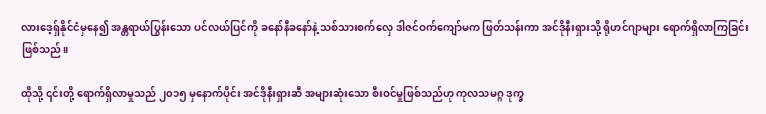လားဒေ့ရှ်နိုင်ငံမှနေ၍ အန္တရာယ်ပြွန်းသော ပင်လယ်ပြင်ကို ခနော်နီခနော်နဲ့ သစ်သားစက်လှေ ဒါဇင်ဝက်ကျော်မက ဖြတ်သန်းကာ အင်ဒိုနီးရှားသို့ ရိုဟင်ဂျာများ ရောက်ရှိလာကြခြင်း ဖြစ်သည်။

ထိုသို့ ၎င်းတို့ ရောက်ရှိလာမှုသည် ၂၀၁၅ မှနောက်ပိုင်း အင်ဒိုနီးရှားဆီ အများဆုံးသော စီးဝင်မှုဖြစ်သည်ဟု ကုလသမဂ္ဂ ဒုက္ခ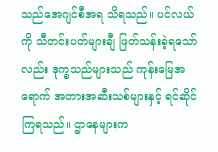သည်အေဂျင်စီအရ သိရသည်။ ပင်လယ်ကို သီတင်းပတ်များချီ ဖြတ်သန်းခဲ့ရသော်လည်း ဒုက္ခသည်များသည် ကုန်းမြေအရောက် အတားအဆီးသစ်များနှင့် ရင်ဆိုင်ကြရသည်။ ဌာနေများက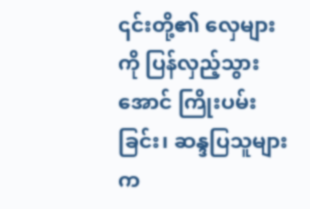၎င်းတို့၏ လှေများကို ပြန်လှည့်သွားအောင် ကြိုးပမ်းခြင်း၊ ဆန္ဒပြသူများက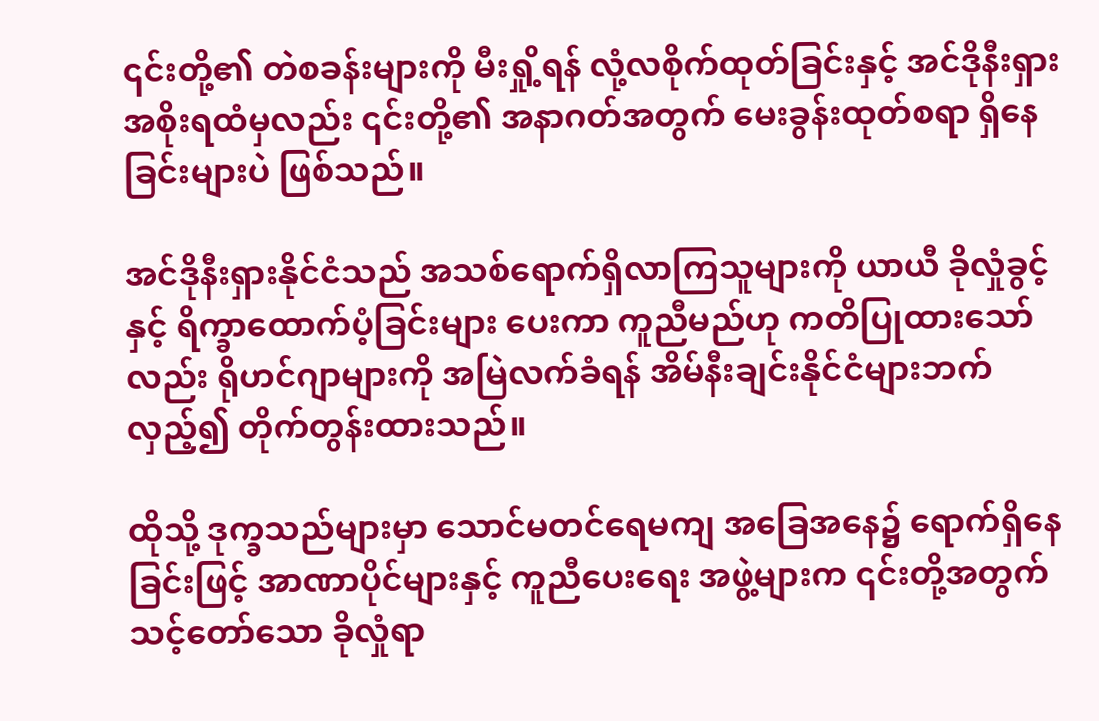၎င်းတို့၏ တဲစခန်းများကို မီးရှို့ရန် လုံ့လစိုက်ထုတ်ခြင်းနှင့် အင်ဒိုနီးရှားအစိုးရထံမှလည်း ၎င်းတို့၏ အနာဂတ်အတွက် မေးခွန်းထုတ်စရာ ရှိနေခြင်းများပဲ ဖြစ်သည်။

အင်ဒိုနီးရှားနိုင်ငံသည် အသစ်ရောက်ရှိလာကြသူများကို ယာယီ ခိုလှုံခွင့်နှင့် ရိက္ခာထောက်ပံ့ခြင်းများ ပေးကာ ကူညီမည်ဟု ကတိပြုထားသော်လည်း ရိုဟင်ဂျာများကို အမြဲလက်ခံရန် အိမ်နီးချင်းနိုင်ငံများဘက် လှည့်၍ တိုက်တွန်းထားသည်။

ထိုသို့ ဒုက္ခသည်များမှာ သောင်မတင်ရေမကျ အခြေအနေ၌ ရောက်ရှိနေခြင်းဖြင့် အာဏာပိုင်များနှင့် ကူညီပေးရေး အဖွဲ့များက ၎င်းတို့အတွက် သင့်တော်သော ခိုလှုံရာ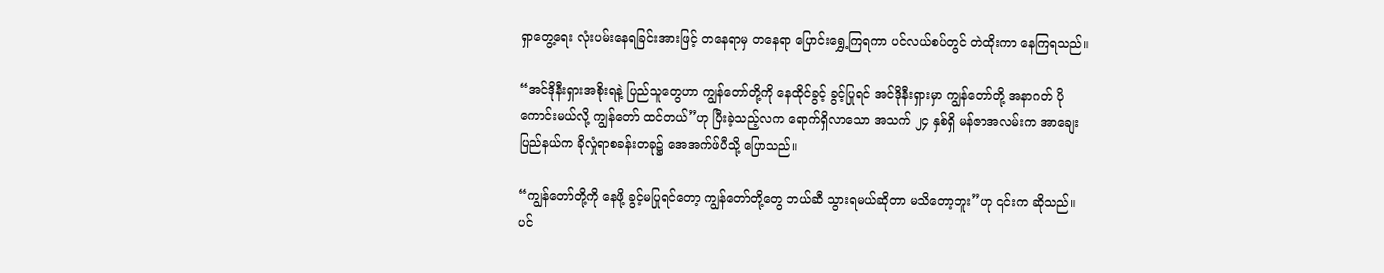ရှာတွေ့ရေး လုံးပမ်းနေရခြင်းအားဖြင့် တနေရာမှ တနေရာ ပြောင်းရွှေ့ကြရကာ ပင်လယ်စပ်တွင် တဲထိုးကာ နေကြရသည်။

“အင်ဒိုနီးရှားအစိုးရနဲ့ ပြည်သူတွေဟာ ကျွန်တော်တို့ကို နေထိုင်ခွင့် ခွင့်ပြုရင် အင်ဒိုနီးရှားမှာ ကျွန်တော်တို့ အနာဂတ် ပိုကောင်းမယ်လို့ ကျွန်တော် ထင်တယ်”ဟု ပြီးခဲ့သည့်လက ရောက်ရှိလာသော အသက် ၂၄ နှစ်ရှိ မန်ဇာအလမ်းက အာချေးပြည်နယ်က ခိုလှုံရာစခန်းတခု၌ အေအက်ဖ်ပီသို့ ပြောသည်။

“ကျွန်တော်တို့ကို နေဖို့ ခွင့်မပြုရင်တော့ ကျွန်တော်တို့တွေ ဘယ်ဆီ သွားရမယ်ဆိုတာ မသိတော့ဘူး”ဟု ၎င်းက ဆိုသည်။ ပင်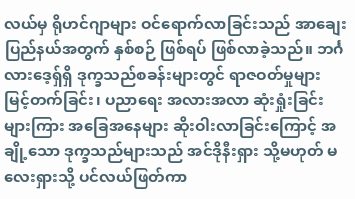လယ်မှ ရိုဟင်ဂျာများ ဝင်ရောက်လာခြင်းသည် အာချေးပြည်နယ်အတွက် နှစ်စဉ် ဖြစ်ရပ် ဖြစ်လာခဲ့သည်။ ဘင်္ဂလားဒေ့ရှ်ရှိ ဒုက္ခသည်စခန်းများတွင် ရာဇဝတ်မှုများ မြင့်တက်ခြင်း၊ ပညာရေး အလားအလာ ဆုံးရှုံးခြင်းများကြား အခြေအနေများ ဆိုးဝါးလာခြင်းကြောင့် အချို့သော ဒုက္ခသည်များသည် အင်ဒိုနီးရှား သို့မဟုတ် မလေးရှားသို့ ပင်လယ်ဖြတ်ကာ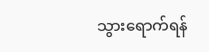သွားရောက်ရန်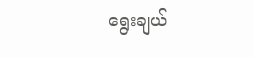ရွေးချယ်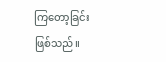ကြတော့ခြင်း ဖြစ်သည်။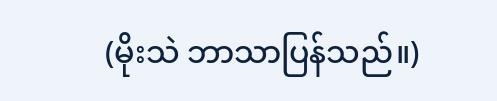(မိုးသဲ ဘာသာပြန်သည်။)